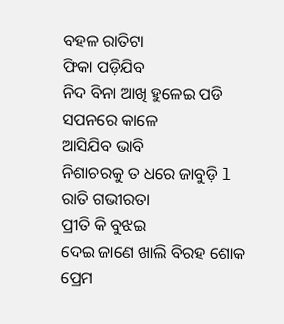ବହଳ ରାତିଟା
ଫିକା ପଡ଼ିଯିବ
ନିଦ ବିନା ଆଖି ହୁଳେଇ ପଡି
ସପନରେ କାଳେ
ଆସିଯିବ ଭାବି
ନିଶାଚରକୁ ତ ଧରେ ଜାବୁଡ଼ି l
ରାତି ଗଭୀରତା
ପ୍ରୀତି କି ବୁଝଇ
ଦେଇ ଜାଣେ ଖାଲି ବିରହ ଶୋକ
ପ୍ରେମ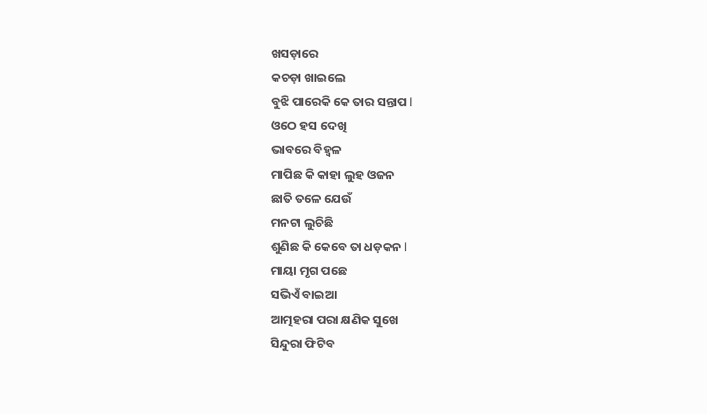ଖସଡ଼ାରେ
କଚଡ଼ା ଖାଇଲେ
ବୁଝି ପାରେକି କେ ତାର ସନ୍ତାପ l
ଓଠେ ହସ ଦେଖି
ଭାବରେ ବିହ୍ଵଳ
ମାପିଛ କି କାହା ଲୁହ ଓଜନ
ଛାତି ତଳେ ଯେଉଁ
ମନଟା ଲୁଚିଛି
ଶୁଣିଛ କି କେବେ ତା ଧଡ଼କନ l
ମାୟା ମୃଗ ପଛେ
ସଭିଏଁ ବାଇଆ
ଆତ୍ମହରା ପରା କ୍ଷଣିକ ସୁଖେ
ସିନ୍ଦୁରା ଫିଟିବ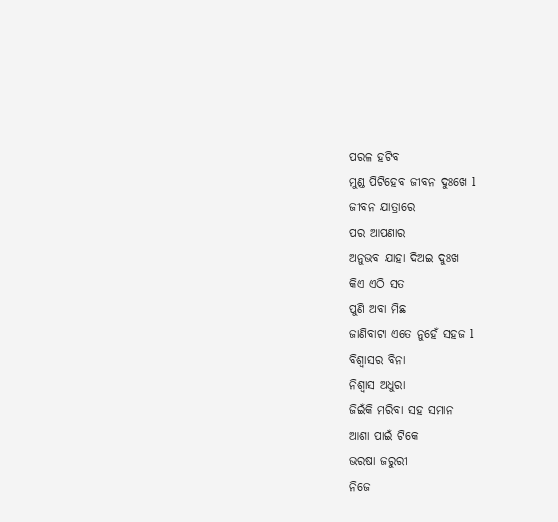ପରଳ ହଟିବ
ମୁଣ୍ଡ ପିଟିହେବ ଜୀବନ ଦୁଃଖେ l
ଜୀବନ ଯାତ୍ରାରେ
ପର ଆପଣାର
ଅନୁଭବ ଯାହା ଦିଅଇ ଦୁଃଖ
କିଏ ଏଠି ସତ
ପୁଣି ଅବା ମିଛ
ଜାଣିବାଟା ଏତେ ନୁହେଁ ସହଜ l
ବିଶ୍ୱାସର ବିନା
ନିଶ୍ୱାସ ଅଧୁରା
ଜିଇଁକି ମରିବା ସହ ସମାନ
ଆଶା ପାଇଁ ଟିକେ
ଭରଷା ଜରୁରୀ
ନିଜେ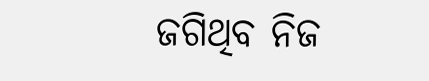ଜଗିଥିବ ନିଜ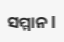ସମ୍ମାନ l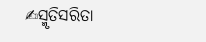✍ସ୍ମୃତିସରିତା